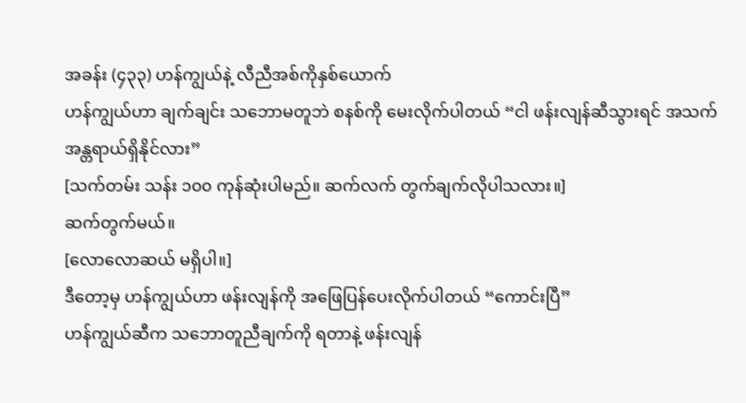အခန်း (၄၃၃) ဟန်ကျွယ်နဲ့ လီညီအစ်ကိုနှစ်ယောက်
ဟန်ကျွယ်ဟာ ချက်ချင်း သဘောမတူဘဲ စနစ်ကို မေးလိုက်ပါတယ် “ငါ ဖန်းလျန်ဆီသွားရင် အသက်အန္တရာယ်ရှိနိုင်လား”
[သက်တမ်း သန်း ၁၀၀ ကုန်ဆုံးပါမည်။ ဆက်လက် တွက်ချက်လိုပါသလား။]
ဆက်တွက်မယ်။
[လောလောဆယ် မရှိပါ။]
ဒီတော့မှ ဟန်ကျွယ်ဟာ ဖန်းလျန်ကို အဖြေပြန်ပေးလိုက်ပါတယ် “ကောင်းပြီ”
ဟန်ကျွယ်ဆီက သဘောတူညီချက်ကို ရတာနဲ့ ဖန်းလျန်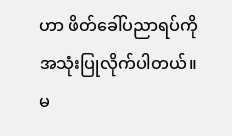ဟာ ဖိတ်ခေါ်ပညာရပ်ကို အသုံးပြုလိုက်ပါတယ်။ မ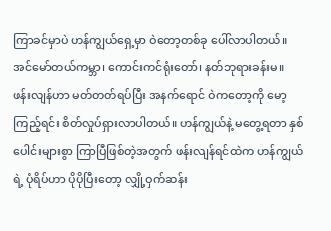ကြာခင်မှာပဲ ဟန်ကျွယ်ရှေ့မှာ ဝဲတော့တစ်ခု ပေါ်လာပါတယ်။
အင်မော်တယ်ကမ္ဘာ၊ ကောင်းကင်ရုံးတော်၊ နတ်ဘုရားခန်းမ။
ဖန်းလျန်ဟာ မတ်တတ်ရပ်ပြီး အနက်ရောင် ဝဲကတော့ကို မော့ကြည့်ရင်း စိတ်လှုပ်ရှားလာပါတယ်။ ဟန်ကျွယ်နဲ့ မတွေ့ရတာ နှစ်ပေါင်းများစွာ ကြာပြီဖြစ်တဲ့အတွက် ဖန်းလျန်ရင်ထဲက ဟန်ကျွယ်ရဲ့ ပုံရိပ်ဟာ ပိုပိုပြီးတော့ လျှို့ဝှက်ဆန်း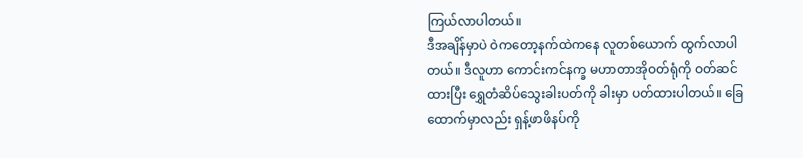ကြယ်လာပါတယ်။
ဒီအချိန်မှာပဲ ဝဲကတော့နက်ထဲကနေ လူတစ်ယောက် ထွက်လာပါတယ်။ ဒီလူဟာ ကောင်းကင်နက္ခ မဟာတာအိုဝတ်ရုံကို ဝတ်ဆင်ထားပြီး ရွှေတံဆိပ်သွေးခါးပတ်ကို ခါးမှာ ပတ်ထားပါတယ်။ ခြေထောက်မှာလည်း ရှန့်ဖာဖိနပ်ကို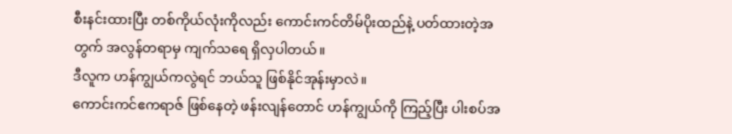စီးနင်းထားပြီး တစ်ကိုယ်လုံးကိုလည်း ကောင်းကင်တိမ်ပိုးထည်နဲ့ ပတ်ထားတဲ့အတွက် အလွန်တရာမှ ကျက်သရေ ရှိလှပါတယ်။
ဒီလူက ဟန်ကျွယ်ကလွဲရင် ဘယ်သူ ဖြစ်နိုင်အုန်းမှာလဲ။
ကောင်းကင်ဧကရာဇ် ဖြစ်နေတဲ့ ဖန်းလျန်တောင် ဟန်ကျွယ်ကို ကြည့်ပြီး ပါးစပ်အ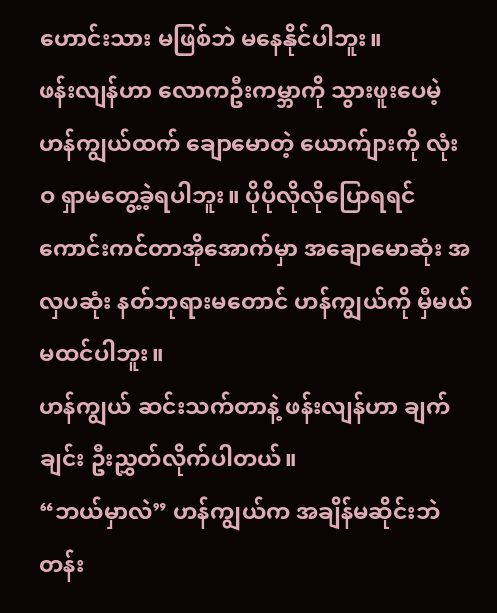ဟောင်းသား မဖြစ်ဘဲ မနေနိုင်ပါဘူး။
ဖန်းလျန်ဟာ လောကဦးကမ္ဘာကို သွားဖူးပေမဲ့ ဟန်ကျွယ်ထက် ချောမောတဲ့ ယောက်ျားကို လုံးဝ ရှာမတွေ့ခဲ့ရပါဘူး။ ပိုပိုလိုလိုပြောရရင် ကောင်းကင်တာအိုအောက်မှာ အချောမောဆုံး အလှပဆုံး နတ်ဘုရားမတောင် ဟန်ကျွယ်ကို မှီမယ်မထင်ပါဘူး။
ဟန်ကျွယ် ဆင်းသက်တာနဲ့ ဖန်းလျန်ဟာ ချက်ချင်း ဦးညွှတ်လိုက်ပါတယ်။
“ဘယ်မှာလဲ” ဟန်ကျွယ်က အချိန်မဆိုင်းဘဲ တန်း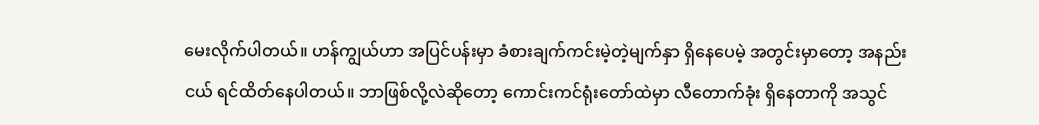မေးလိုက်ပါတယ်။ ဟန်ကျွယ်ဟာ အပြင်ပန်းမှာ ခံစားချက်ကင်းမဲ့တဲ့မျက်နှာ ရှိနေပေမဲ့ အတွင်းမှာတော့ အနည်းငယ် ရင်ထိတ်နေပါတယ်။ ဘာဖြစ်လို့လဲဆိုတော့ ကောင်းကင်ရုံးတော်ထဲမှာ လီတောက်ခုံး ရှိနေတာကို အသွင်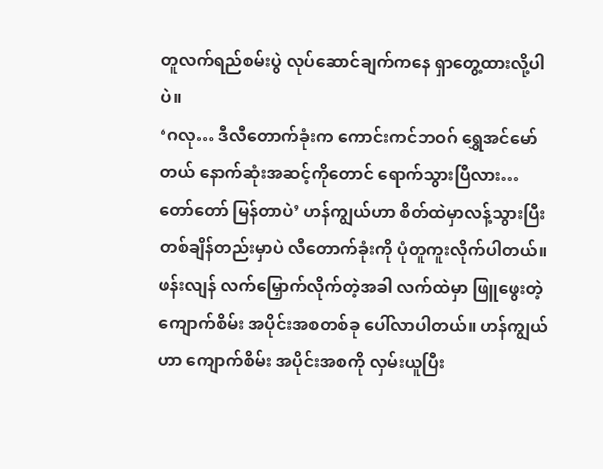တူလက်ရည်စမ်းပွဲ လုပ်ဆောင်ချက်ကနေ ရှာတွေ့ထားလို့ပါပဲ။
‘ဂလု… ဒီလီတောက်ခုံးက ကောင်းကင်ဘဝဂ် ရွှေအင်မော်တယ် နောက်ဆုံးအဆင့်ကိုတောင် ရောက်သွားပြီလား… တော်တော် မြန်တာပဲ’ ဟန်ကျွယ်ဟာ စိတ်ထဲမှာလန့်သွားပြီး တစ်ချိန်တည်းမှာပဲ လီတောက်ခုံးကို ပုံတူကူးလိုက်ပါတယ်။
ဖန်းလျန် လက်မြှောက်လိုက်တဲ့အခါ လက်ထဲမှာ ဖြူဖွေးတဲ့ ကျောက်စိမ်း အပိုင်းအစတစ်ခု ပေါ်လာပါတယ်။ ဟန်ကျွယ်ဟာ ကျောက်စိမ်း အပိုင်းအစကို လှမ်းယူပြီး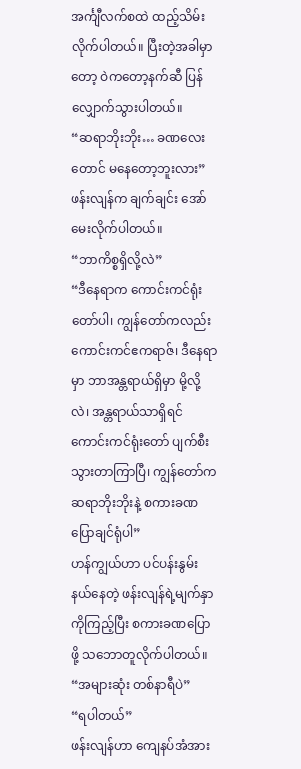အင်္ကျီလက်စထဲ ထည့်သိမ်းလိုက်ပါတယ်။ ပြီးတဲ့အခါမှာတော့ ဝဲကတော့နက်ဆီ ပြန်လျှောက်သွားပါတယ်။
“ဆရာဘိုးဘိုး… ခဏလေးတောင် မနေတော့ဘူးလား” ဖန်းလျန်က ချက်ချင်း အော်မေးလိုက်ပါတယ်။
“ဘာကိစ္စရှိလို့လဲ”
“ဒီနေရာက ကောင်းကင်ရုံးတော်ပါ၊ ကျွန်တော်ကလည်း ကောင်းကင်ဧကရာဇ်၊ ဒီနေရာမှာ ဘာအန္တရာယ်ရှိမှာ မို့လို့လဲ၊ အန္တရာယ်သာရှိရင် ကောင်းကင်ရုံးတော် ပျက်စီးသွားတာကြာပြီ၊ ကျွန်တော်က ဆရာဘိုးဘိုးနဲ့ စကားခဏ ပြောချင်ရုံပါ”
ဟန်ကျွယ်ဟာ ပင်ပန်းနွမ်းနယ်နေတဲ့ ဖန်းလျန်ရဲ့မျက်နှာကိုကြည့်ပြီး စကားခဏပြောဖို့ သဘောတူလိုက်ပါတယ်။
“အများဆုံး တစ်နာရီပဲ”
“ရပါတယ်”
ဖန်းလျန်ဟာ ကျေနပ်အံအား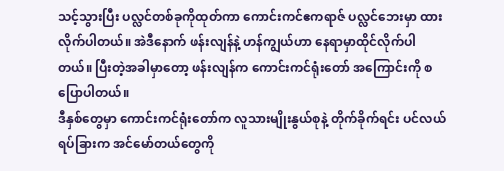သင့်သွားပြီး ပလ္လင်တစ်ခုကိုထုတ်ကာ ကောင်းကင်ဧကရာဇ် ပလ္လင်ဘေးမှာ ထားလိုက်ပါတယ်။ အဲဒီနောက် ဖန်းလျန်နဲ့ ဟန်ကျွယ်ဟာ နေရာမှာထိုင်လိုက်ပါတယ်။ ပြီးတဲ့အခါမှာတော့ ဖန်းလျန်က ကောင်းကင်ရုံးတော် အကြောင်းကို စပြောပါတယ်။
ဒီနှစ်တွေမှာ ကောင်းကင်ရုံးတော်က လူသားမျိုးနွယ်စုနဲ့ တိုက်ခိုက်ရင်း ပင်လယ်ရပ်ခြားက အင်မော်တယ်တွေကို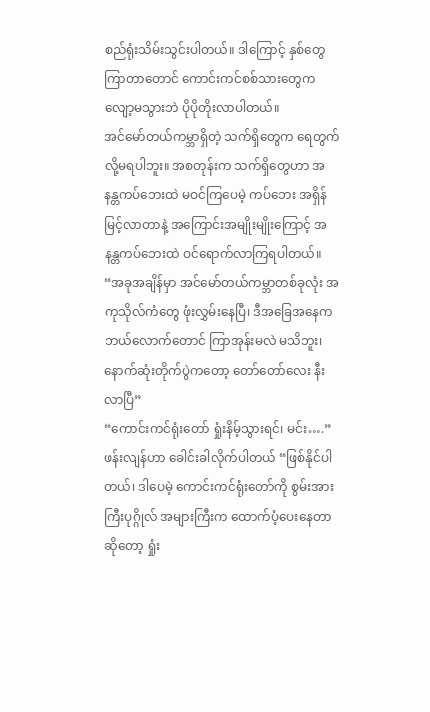စည်ရုံးသိမ်းသွင်းပါတယ်။ ဒါကြောင့် နှစ်တွေကြာတာတောင် ကောင်းကင်စစ်သားတွေက လျော့မသွားဘဲ ပိုပိုတိုးလာပါတယ်။
အင်မော်တယ်ကမ္ဘာရှိတဲ့ သက်ရှိတွေက ရေတွက်လို့မရပါဘူး။ အစတုန်းက သက်ရှိတွေဟာ အနန္တကပ်ဘေးထဲ မဝင်ကြပေမဲ့ ကပ်ဘေး အရှိန်မြင့်လာတာနဲ့ အကြောင်းအမျိုးမျိုးကြောင့် အနန္တကပ်ဘေးထဲ ဝင်ရောက်လာကြရပါတယ်။
“အခုအချိန်မှာ အင်မော်တယ်ကမ္ဘာတစ်ခုလုံး အကုသိုလ်ကံတွေ ဖုံးလွှမ်းနေပြီ၊ ဒီအခြေအနေက ဘယ်လောက်တောင် ကြာအုန်းမလဲ မသိဘူး၊ နောက်ဆုံးတိုက်ပွဲကတော့ တော်တော်လေး နီးလာပြီ”
“ကောင်းကင်ရုံးတော် ရှုံးနိမ့်သွားရင်၊ မင်း….”
ဖန်းလျန်ဟာ ခေါင်းခါလိုက်ပါတယ် “ဖြစ်နိုင်ပါတယ်၊ ဒါပေမဲ့ ကောင်းကင်ရုံးတော်ကို စွမ်းအားကြီးပုဂ္ဂိုလ် အများကြီးက ထောက်ပံ့ပေးနေတာဆိုတော့ ရှုံး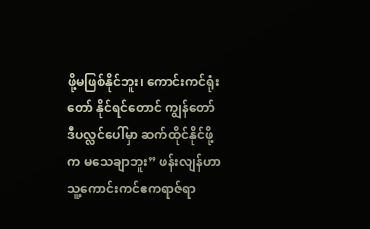ဖို့မဖြစ်နိုင်ဘူး၊ ကောင်းကင်ရုံးတော် နိုင်ရင်တောင် ကျွန်တော် ဒီပလ္လင်ပေါ်မှာ ဆက်ထိုင်နိုင်ဖို့က မသေချာဘူး” ဖန်းလျန်ဟာ သူ့ကောင်းကင်ဧကရာဇ်ရာ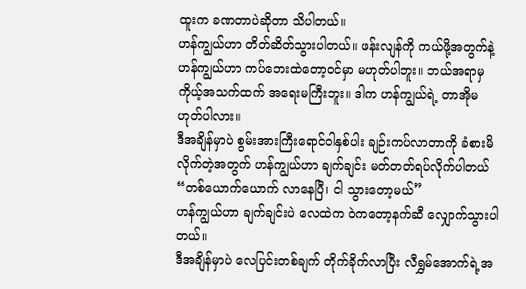ထူးက ခဏတာပဲဆိုတာ သိပါတယ်။
ဟန်ကျွယ်ဟာ တိတ်ဆိတ်သွားပါတယ်။ ဖန်းလျန်ကို ကယ်ဖို့အတွက်နဲ့ ဟန်ကျွယ်ဟာ ကပ်ဘေးထဲတော့ဝင်မှာ မဟုတ်ပါဘူး။ ဘယ်အရာမှ ကိုယ့်အသက်ထက် အရေးမကြီးဘူး။ ဒါက ဟန်ကျွယ်ရဲ့ တာအိုမဟုတ်ပါလား။
ဒီအချိန်မှာပဲ စွမ်းအားကြီးရောင်ဝါနှစ်ပါး ချဉ်းကပ်လာတာကို ခံစားမိလိုက်တဲ့အတွက် ဟန်ကျွယ်ဟာ ချက်ချင်း မတ်တတ်ရပ်လိုက်ပါတယ် “တစ်ယောက်ယောက် လာနေပြီ၊ ငါ သွားတော့မယ်”
ဟန်ကျွယ်ဟာ ချက်ချင်းပဲ လေထဲက ဝဲကတော့နက်ဆီ လျှောက်သွားပါတယ်။
ဒီအချိန်မှာပဲ လေပြင်းတစ်ချက် တိုက်ခိုက်လာပြီး လီရွှမ်အောက်ရဲ့အ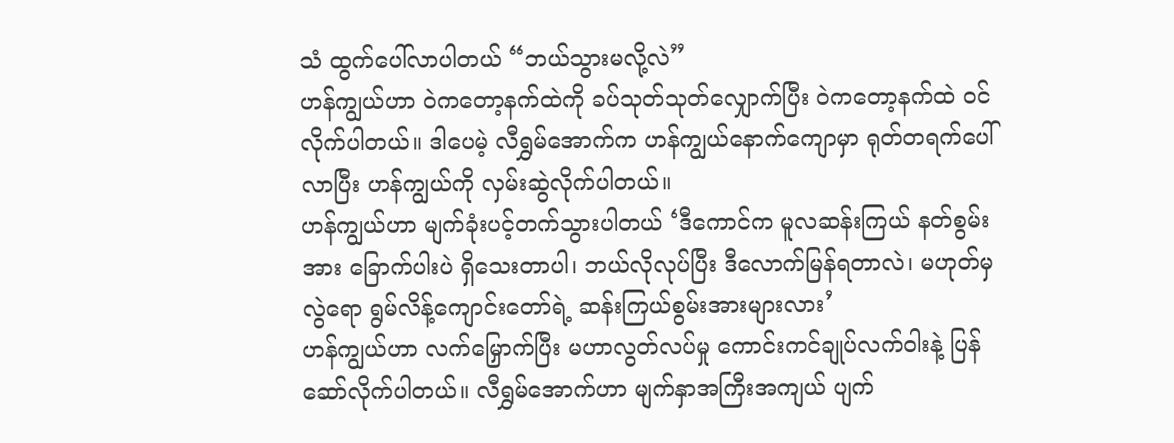သံ ထွက်ပေါ်လာပါတယ် “ဘယ်သွားမလို့လဲ”
ဟန်ကျွယ်ဟာ ဝဲကတော့နက်ထဲကို ခပ်သုတ်သုတ်လျှောက်ပြီး ဝဲကတော့နက်ထဲ ဝင်လိုက်ပါတယ်။ ဒါပေမဲ့ လီရွှမ်အောက်က ဟန်ကျွယ်နောက်ကျောမှာ ရုတ်တရက်ပေါ်လာပြီး ဟန်ကျွယ်ကို လှမ်းဆွဲလိုက်ပါတယ်။
ဟန်ကျွယ်ဟာ မျက်ခုံးပင့်တက်သွားပါတယ် ‘ဒီကောင်က မူလဆန်းကြယ် နတ်စွမ်းအား ခြောက်ပါးပဲ ရှိသေးတာပါ၊ ဘယ်လိုလုပ်ပြီး ဒီလောက်မြန်ရတာလဲ၊ မဟုတ်မှလွဲရော ရွမ်လိန့်ကျောင်းတော်ရဲ့ ဆန်းကြယ်စွမ်းအားများလား’
ဟန်ကျွယ်ဟာ လက်မြှောက်ပြီး မဟာလွတ်လပ်မှု ကောင်းကင်ချုပ်လက်ဝါးနဲ့ ပြန်ဆော်လိုက်ပါတယ်။ လီရွှမ်အောက်ဟာ မျက်နှာအကြီးအကျယ် ပျက်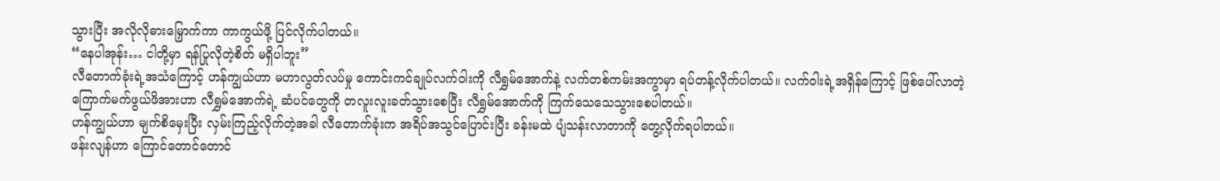သွားပြီး အလိုလိုဓားမြှောက်ကာ ကာကွယ်ဖို့ ပြင်လိုက်ပါတယ်။
“နေပါအုန်း… ငါတို့မှာ ရန်ပြုလိုတဲ့စိတ် မရှိပါဘူး”
လီတောက်ခုံးရဲ့အသံကြောင့် ဟန်ကျွယ်ဟာ မဟာလွတ်လပ်မှု ကောင်းကင်ချုပ်လက်ဝါးကို လီရွှမ်အောက်နဲ့ လက်တစ်ကမ်းအကွာမှာ ရပ်တန့်လိုက်ပါတယ်။ လက်ဝါးရဲ့အရှိန်ကြောင့် ဖြစ်ပေါ်လာတဲ့ ကြောက်မက်ဖွယ်ဖိအားဟာ လီရွှမ်အောက်ရဲ့ ဆံပင်တွေကို တလူးလူးခတ်သွားစေပြီး လီရွှမ်အောက်ကို ကြက်သေသေသွားစေပါတယ်။
ဟန်ကျွယ်ဟာ မျက်စိမှေးပြီး လှမ်းကြည့်လိုက်တဲ့အခါ လီတောက်ခုံးက အရိပ်အသွင်ပြောင်းပြီး ခန်းမထဲ ပျံသန်းလာတာကို တွေ့လိုက်ရပါတယ်။
ဖန်းလျန်ဟာ ကြောင်တောင်တောင်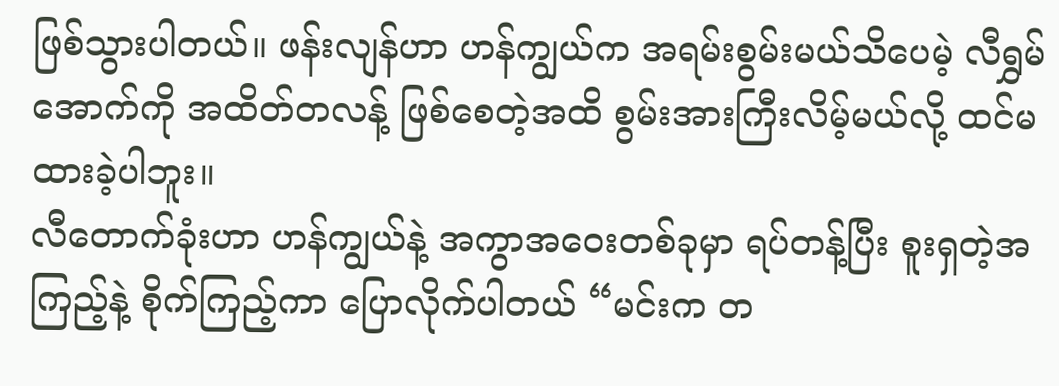ဖြစ်သွားပါတယ်။ ဖန်းလျန်ဟာ ဟန်ကျွယ်က အရမ်းစွမ်းမယ်သိပေမဲ့ လီရွှမ်အောက်ကို အထိတ်တလန့် ဖြစ်စေတဲ့အထိ စွမ်းအားကြီးလိမ့်မယ်လို့ ထင်မထားခဲ့ပါဘူး။
လီတောက်ခုံးဟာ ဟန်ကျွယ်နဲ့ အကွာအဝေးတစ်ခုမှာ ရပ်တန့်ပြီး စူးရှတဲ့အကြည့်နဲ့ စိုက်ကြည့်ကာ ပြောလိုက်ပါတယ် “မင်းက တ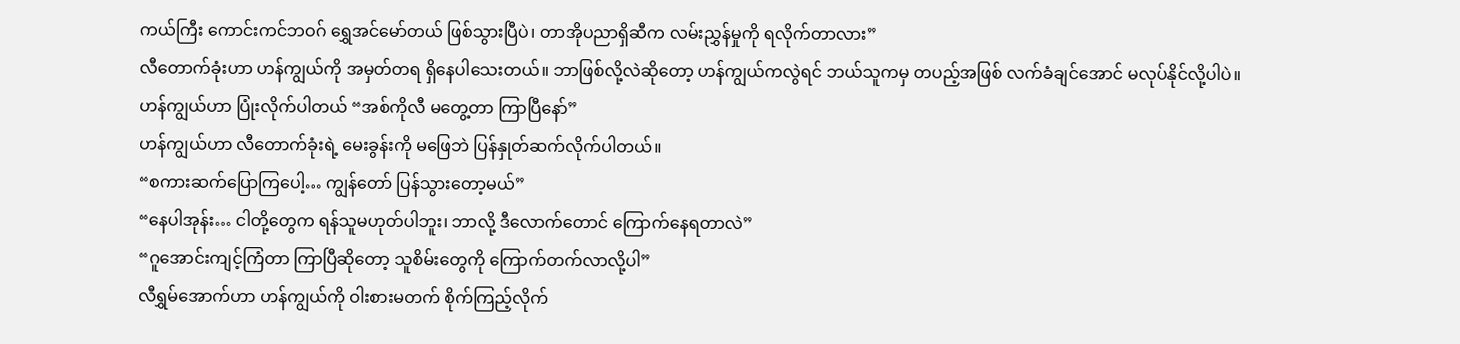ကယ်ကြီး ကောင်းကင်ဘဝဂ် ရွှေအင်မော်တယ် ဖြစ်သွားပြီပဲ၊ တာအိုပညာရှိဆီက လမ်းညွှန်မှုကို ရလိုက်တာလား”
လီတောက်ခုံးဟာ ဟန်ကျွယ်ကို အမှတ်တရ ရှိနေပါသေးတယ်။ ဘာဖြစ်လို့လဲဆိုတော့ ဟန်ကျွယ်ကလွဲရင် ဘယ်သူကမှ တပည့်အဖြစ် လက်ခံချင်အောင် မလုပ်နိုင်လို့ပါပဲ။
ဟန်ကျွယ်ဟာ ပြုံးလိုက်ပါတယ် “အစ်ကိုလီ မတွေ့တာ ကြာပြီနော်”
ဟန်ကျွယ်ဟာ လီတောက်ခုံးရဲ့ မေးခွန်းကို မဖြေဘဲ ပြန်နှုတ်ဆက်လိုက်ပါတယ်။
“စကားဆက်ပြောကြပေါ့… ကျွန်တော် ပြန်သွားတော့မယ်”
“နေပါအုန်း… ငါတို့တွေက ရန်သူမဟုတ်ပါဘူး၊ ဘာလို့ ဒီလောက်တောင် ကြောက်နေရတာလဲ”
“ဂူအောင်းကျင့်ကြံတာ ကြာပြီဆိုတော့ သူစိမ်းတွေကို ကြောက်တက်လာလို့ပါ”
လီရွှမ်အောက်ဟာ ဟန်ကျွယ်ကို ဝါးစားမတက် စိုက်ကြည့်လိုက်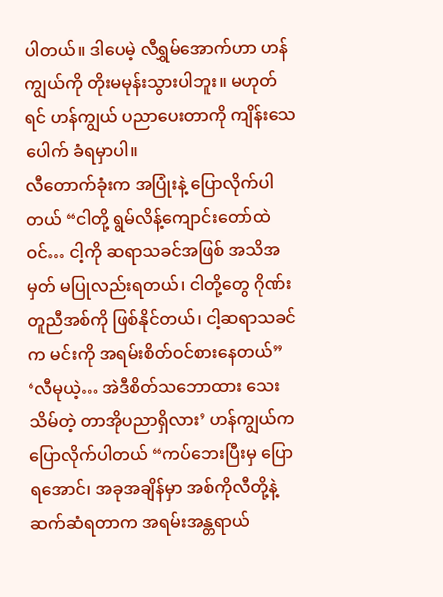ပါတယ်။ ဒါပေမဲ့ လီရွှမ်အောက်ဟာ ဟန်ကျွယ်ကို တိုးမမုန်းသွားပါဘူး။ မဟုတ်ရင် ဟန်ကျွယ် ပညာပေးတာကို ကျိန်းသေပေါက် ခံရမှာပါ။
လီတောက်ခုံးက အပြုံးနဲ့ ပြောလိုက်ပါတယ် “ငါတို့ ရွမ်လိန့်ကျောင်းတော်ထဲဝင်… ငါ့ကို ဆရာသခင်အဖြစ် အသိအမှတ် မပြုလည်းရတယ်၊ ငါတို့တွေ ဂိုဏ်းတူညီအစ်ကို ဖြစ်နိုင်တယ်၊ ငါ့ဆရာသခင်က မင်းကို အရမ်းစိတ်ဝင်စားနေတယ်”
‘လီမုယဲ့… အဲဒီစိတ်သဘောထား သေးသိမ်တဲ့ တာအိုပညာရှိလား’ ဟန်ကျွယ်က ပြောလိုက်ပါတယ် “ကပ်ဘေးပြီးမှ ပြောရအောင်၊ အခုအချိန်မှာ အစ်ကိုလီတို့နဲ့ ဆက်ဆံရတာက အရမ်းအန္တရာယ်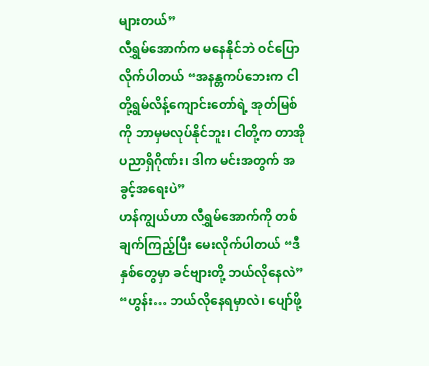များတယ်”
လီရွှမ်အောက်က မနေနိုင်ဘဲ ဝင်ပြောလိုက်ပါတယ် “အနန္တကပ်ဘေးက ငါတို့ရွမ်လိန့်ကျောင်းတော်ရဲ့ အုတ်မြစ်ကို ဘာမှမလုပ်နိုင်ဘူး၊ ငါတို့က တာအိုပညာရှိဂိုဏ်း၊ ဒါက မင်းအတွက် အခွင့်အရေးပဲ”
ဟန်ကျွယ်ဟာ လီရွှမ်အောက်ကို တစ်ချက်ကြည့်ပြီး မေးလိုက်ပါတယ် “ဒီနှစ်တွေမှာ ခင်ဗျားတို့ ဘယ်လိုနေလဲ”
“ဟွန်း… ဘယ်လိုနေရမှာလဲ၊ ပျော်ဖို့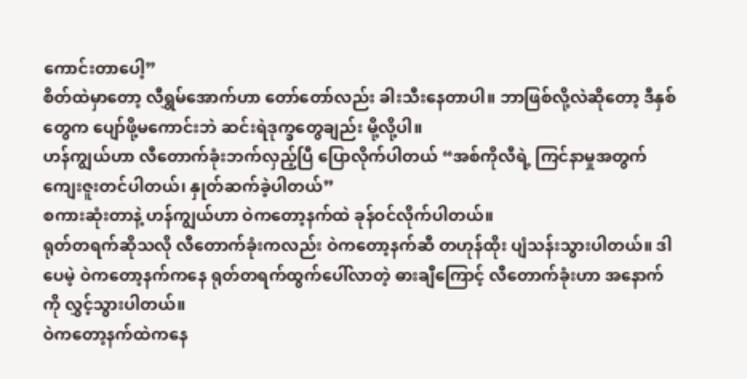ကောင်းတာပေါ့”
စိတ်ထဲမှာတော့ လီရွှမ်အောက်ဟာ တော်တော်လည်း ခါးသီးနေတာပါ။ ဘာဖြစ်လို့လဲဆိုတော့ ဒီနှစ်တွေက ပျော်ဖို့မကောင်းဘဲ ဆင်းရဲဒုက္ခတွေချည်း မို့လို့ပါ။
ဟန်ကျွယ်ဟာ လီတောက်ခုံးဘက်လှည့်ပြီ ပြောလိုက်ပါတယ် “အစ်ကိုလီရဲ့ ကြင်နာမှုအတွက် ကျေးဇူးတင်ပါတယ်၊ နှုတ်ဆက်ခဲ့ပါတယ်”
စကားဆုံးတာနဲ့ ဟန်ကျွယ်ဟာ ဝဲကတော့နက်ထဲ ခုန်ဝင်လိုက်ပါတယ်။
ရုတ်တရက်ဆိုသလို လီတောက်ခုံးကလည်း ဝဲကတော့နက်ဆီ တဟုန်ထိုး ပျံသန်းသွားပါတယ်။ ဒါပေမဲ့ ဝဲကတော့နက်ကနေ ရုတ်တရက်ထွက်ပေါ်လာတဲ့ ဓားချီကြောင့် လီတောက်ခုံးဟာ အနောက်ကို လွှင့်သွားပါတယ်။
ဝဲကတော့နက်ထဲကနေ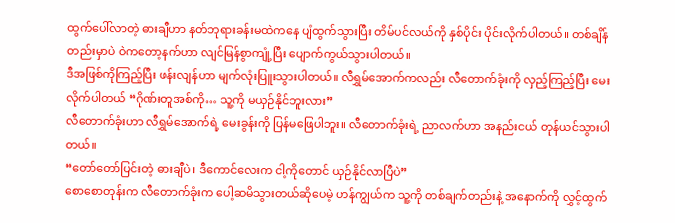ထွက်ပေါ်လာတဲ့ ဓားချီဟာ နတ်ဘုရားခန်းမထဲကနေ ပျံထွက်သွားပြီး တိမ်ပင်လယ်ကို နှစ်ပိုင်း ပိုင်းလိုက်ပါတယ်။ တစ်ချိန်တည်းမှာပဲ ဝဲကတော့နက်ဟာ လျင်မြန်စွာကျုံ့ပြီး ပျောက်ကွယ်သွားပါတယ်။
ဒီအဖြစ်ကိုကြည့်ပြီး ဖန်းလျန်ဟာ မျက်လုံးပြူးသွားပါတယ်။ လီရွှမ်အောက်ကလည်း လီတောက်ခုံးကို လှည့်ကြည့်ပြီး မေးလိုက်ပါတယ် “ဂိုဏ်းတူအစ်ကို… သူ့ကို မယှဉ်နိုင်ဘူးလား”
လီတောက်ခုံးဟာ လီရွှမ်အောက်ရဲ့ မေးခွန်းကို ပြန်မဖြေပါဘူး။ လီတောက်ခုံးရဲ့ ညာလက်ဟာ အနည်းငယ် တုန်ယင်သွားပါတယ်။
“တော်တော်ပြင်းတဲ့ ဓားချီပဲ၊ ဒီကောင်လေးက ငါ့ကိုတောင် ယှဉ်နိုင်လာပြီပဲ”
စောစောတုန်းက လီတောက်ခုံးက ပေါ့ဆမိသွားတယ်ဆိုပေမဲ့ ဟန်ကျွယ်က သူ့ကို တစ်ချက်တည်းနဲ့ အနောက်ကို လွှင့်ထွက်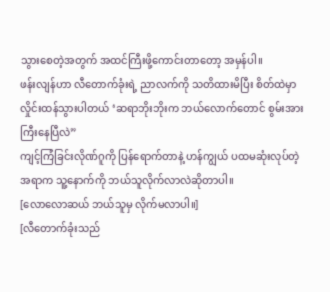သွားစေတဲ့အတွက် အထင်ကြီးဖို့ကောင်းတာတော့ အမှန်ပါ။
ဖန်းလျန်ဟာ လီတောက်ခုံးရဲ့ ညာလက်ကို သတိထားမိပြီး စိတ်ထဲမှာ လှိုင်းထန်သွားပါတယ် ‘ဆရာဘိုးဘိုးက ဘယ်လောက်တောင် စွမ်းအားကြီးနေပြီလဲ”
ကျင့်ကြံခြင်းလိုဏ်ဂူကို ပြန်ရောက်တာနဲ့ ဟန်ကျွယ် ပထမဆုံးလုပ်တဲ့အရာက သူ့နောက်ကို ဘယ်သူလိုက်လာလဲဆိုတာပါ။
[လောလောဆယ် ဘယ်သူမှ လိုက်မလာပါ။]
[လီတောက်ခုံးသည်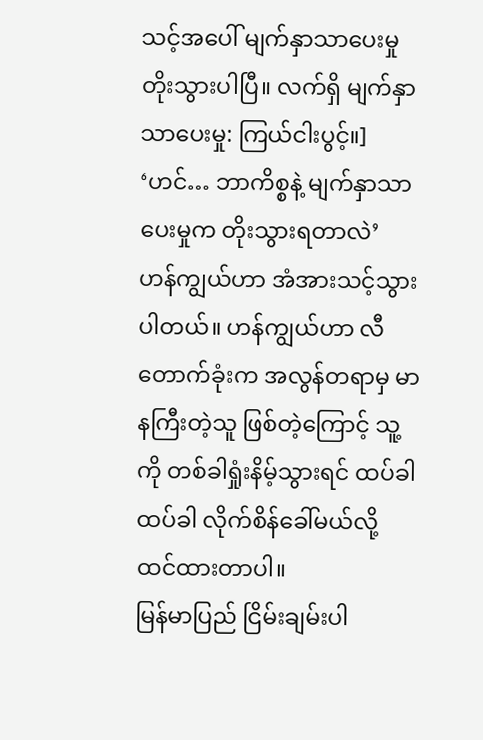သင့်အပေါ် မျက်နှာသာပေးမှု တိုးသွားပါပြီ။ လက်ရှိ မျက်နှာသာပေးမှု: ကြယ်ငါးပွင့်။]
‘ဟင်… ဘာကိစ္စနဲ့ မျက်နှာသာပေးမှုက တိုးသွားရတာလဲ’
ဟန်ကျွယ်ဟာ အံအားသင့်သွားပါတယ်။ ဟန်ကျွယ်ဟာ လီတောက်ခုံးက အလွန်တရာမှ မာနကြီးတဲ့သူ ဖြစ်တဲ့ကြောင့် သူ့ကို တစ်ခါရှုံးနိမ့်သွားရင် ထပ်ခါထပ်ခါ လိုက်စိန်ခေါ်မယ်လို့ ထင်ထားတာပါ။
မြန်မာပြည် ငြိမ်းချမ်းပါ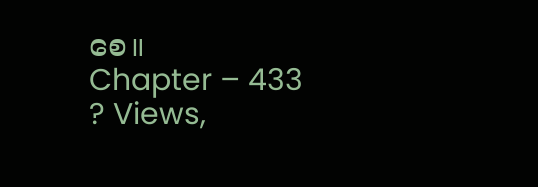စေ။
Chapter – 433
? Views,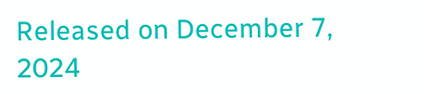Released on December 7, 2024